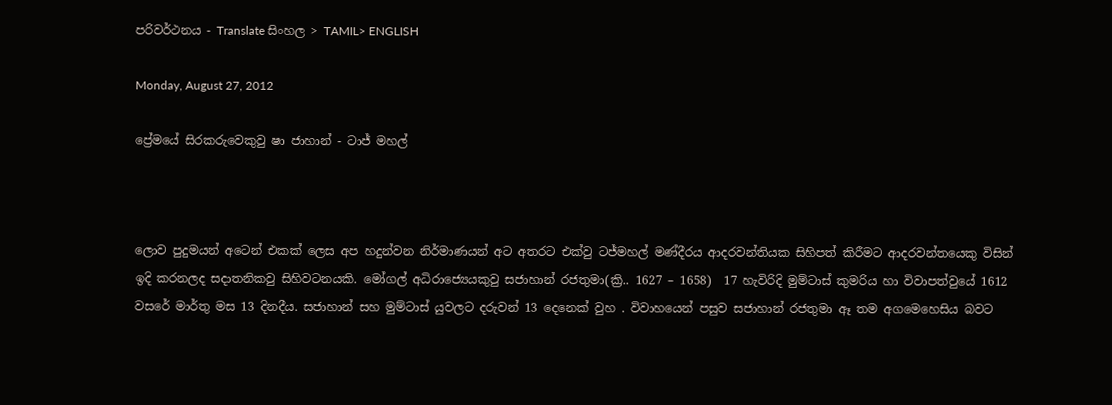පරිවර්ථනය - Translate සිංහල > TAMIL> ENGLISH

Monday, August 27, 2012

ප්‍රේමයේ සිරකරුවෙකුවු ෂා ජාහාන් - ටාජ් මහල්



ලොව පුදුමයන් අටෙන් එකක් ලෙස අප හදුන්වන නිර්මාණයන් අට අතරට එක්වු ටජ්මහල් මණ්දීරය ආදරවන්තියක සිහිපත් කිරීමට ආදරවන්තයෙකු විසින් ඉදි කරනලද සදාතනිකවු සිහිවටනයකි. මෝගල් අධිරාජ්‍යෙයකුවු සජාහාන් රජතුමා(ක්‍රි.. 1627 – 1658)  17 හැවිරිදි මුම්ටාස් කුමරිය හා විවාපත්වුයේ 1612 වසරේ මාර්තු මස 13 දිනදීය. සජාහාන් සහ මුම්ටාස් යුවලට දරුවන් 13 දෙනෙක් වුහ . විවාහයෙන් පසුව සජාහාන් රජතුමා ඈ තම අගමෙහෙසිය බවට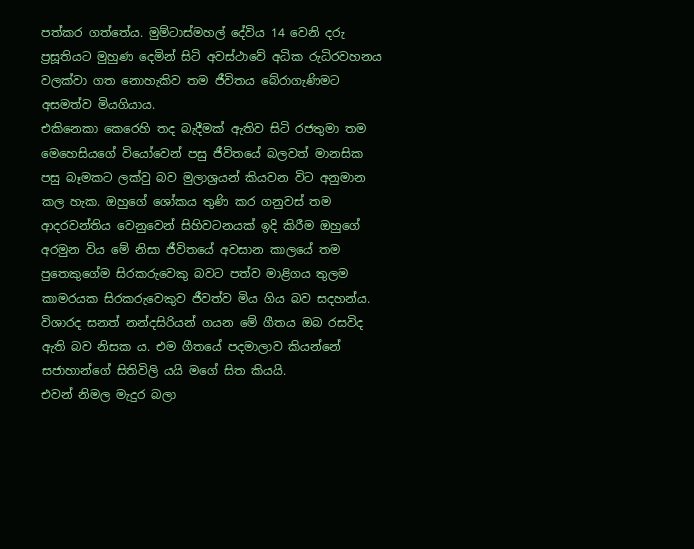පත්කර ගත්තේය. මුම්ටාස්මහල් දේවිය 14 වෙනි දරු ප්‍රසූතියට මුහුණ දෙමින් සිටි අවස්ථාවේ අධික රුධිරවහනය වලක්වා ගත නොහැකිව තම ජීවිතය බේරාගැණිමට අසමත්ව මියගියාය.
එකිනෙකා කෙරෙහි තද බැදීමක් ඇතිව සිටි රජතුමා තම මෙහෙසියගේ වියෝවෙන් පසු ජීවිතයේ බලවත් මානසික පසු බෑමකට ලක්වු බව මුලාශ්‍රයන් කියවන විට අනුමාන කල හැක. ඔහුගේ ශෝකය තුණි කර ගනුවස් තම ආදරවන්තිය වෙනුවෙන් සිහිවටනයක් ඉදි කිරීම ඔහුගේ අරමුන විය මේ නිසා ජීවිතයේ අවසාන කාලයේ තම පුතෙකුගේම සිරකරුවෙකු බවට පත්ව මාළිගය තුලම කාමරයක සිරකරුවෙකුව ජීවත්ව මිය ගිය බව සදහන්ය.
විශාරද සනත් නන්දසිරියන් ගයන මේ ගීතය ඔබ රසවිද   ඇති බව නිසක ය. එම ගීතයේ පදමාලාව කියන්නේ සජාහාන්ගේ සිතිවිලි යයි මගේ සිත කියයි.
එවන් නිමල මැදුර බලා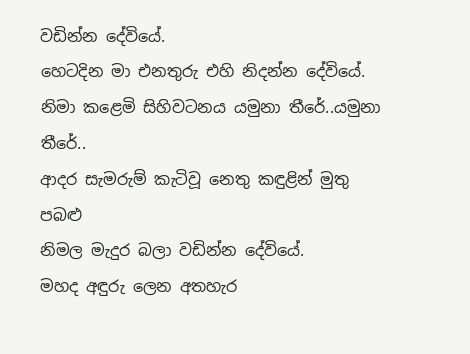වඩින්න දේවියේ.
හෙටදින මා එනතුරු එහි නිදන්න දේවියේ.
නිමා කළෙමි සිහිවටනය යමුනා තීරේ..යමුනා තීරේ..
ආදර සැමරුම් කැටිවූ නෙතු කඳුළින් මුතු පබළු
නිමල මැදුර බලා වඩින්න දේවියේ.
මහද අඳුරු ලෙන අතහැර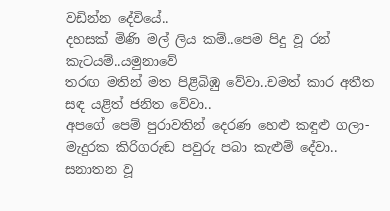වඩින්න දේවියේ..
දහසක් මිණි මල් ලිය කම්..පෙම පිදු වූ රන් කැටයම්..යමුනාවේ
තරඟ මතින් මත පිළිබිඹු වේවා..චමත් කාර අතීත සඳ යළිත් ජනිත වේවා..
අපගේ පෙම් පුරාවතින් දෙරණ හෙළු කඳුළු ගලා-මැදුරක කිරිගරුඬ පවුරු පබා කැළුම් දේවා..
සනාතන වූ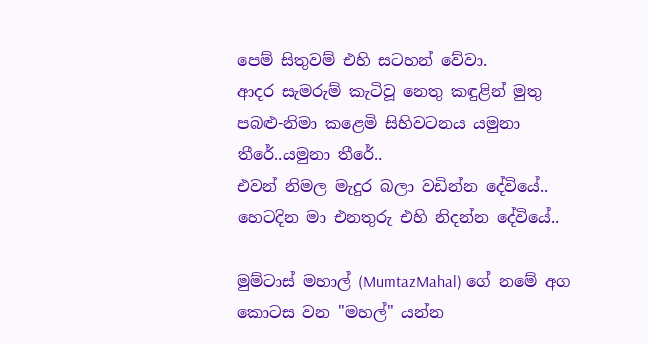පෙම් සිතුවම් එහි සටහන් වේවා.
ආදර සැමරුම් කැටිවූ නෙතු කඳුළින් මුතු පබළු-නිමා කළෙමි සිහිවටනය යමුනා තීරේ..යමුනා තීරේ..
එවන් නිමල මැදුර බලා වඩින්න දේවියේ..
හෙටදින මා එනතුරු එහි නිදන්න දේවියේ..

මුම්ටාස් මහාල් (MumtazMahal) ගේ නමේ අග කොටස වන "මහල්" යන්න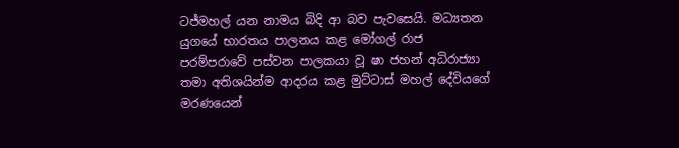ටජ්මහල් යන නාමය බිදි ආ බව පැවසෙයි. මධ්‍යතන යුගයේ භාරතය පාලනය කළ මෝගල් රාජ පරම්පරාවේ ‍පස්වන පාලකයා වූ ෂා ජහන් අධිරාජ්‍යා තමා අතිශයින්ම ආදරය කළ මුට්ටාස් මහල් දේවියගේ මරණයෙන්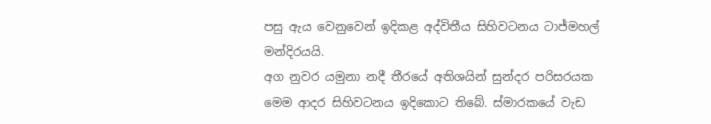පසු ඇය වෙනුවෙන් ඉදිකළ අද්විතීය සිහිවටනය ටාජ්මහල් මන්දිරයයි.
අග නුවර යමුනා නදී තීරයේ අතිශයින් සුන්දර පරිසරයක මෙම ආදර සිහිවටනය ඉදිකොට තිබේ. ස්මාරකයේ වැඩ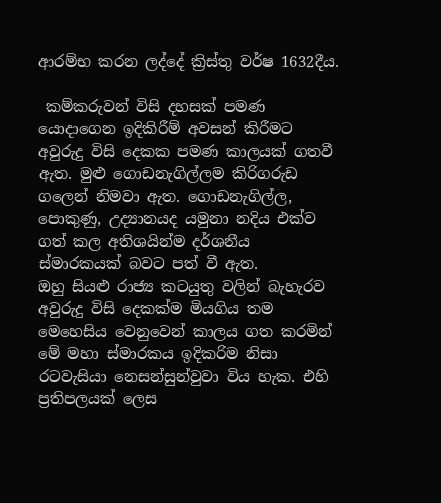ආරම්භ කරන ලද්දේ ක්‍රිස්තු වර්ෂ 1632දීය.

 කම්කරුවන් විසි දහසක් පමණ යොදාගෙන ඉදිකිරීම් අවසන් කිරීමට අවුරුදු විසි දෙකක පමණ කාලයක් ගතවී ඇත. මුළු ගොඩනැගිල්ලම කිරිගරුඩ ග‍ලෙන් නිමවා ඇත. ගොඩනැගිල්ල, පොකුණු, උද්‍යානයද යමුනා නදිය එක්ව ගත් කල අතිශයින්ම දර්ශනීය ස්මාරකයක් බවට පත් වී ඇත.
ඔහු සියළු රාජ්‍ය කටයුතු වලින් බැහැරව අවුරුදු විසි දෙකක්ම මියගිය තම මෙහෙසිය වෙනුවෙන් කාලය ගත කරමින් මේ මහා ස්මාරකය ඉදිකරිම නිසා රටවැසියා නෙසන්සුන්වුවා විය හැක. එහි ප්‍රතිපලයක් ලෙස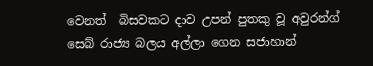වෙනත්  බිසවකට දාව උපන් පුතකු වූ අවුරන්ග් සෙබ් රාජ්‍ය බලය අල්ලා ගෙන සජාහාන්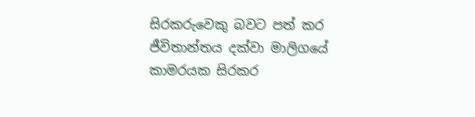සිරකරුවෙකු බවට පත් කර ජීවිතාන්තය දක්වා මාලිගයේ කාමරයක සිරකර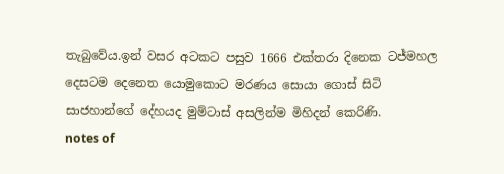තැබුවේය.ඉන් වසර අටකට පසුව 1666 එක්තරා දිනෙක ටජ්මහල දෙසටම දෙනෙත යොමුකොට මරණය සොයා ගොස් සිටි සාජහාන්ගේ දේහයද මුම්ටාස් අසලින්ම මිහිදන් කෙරිණි.
notes of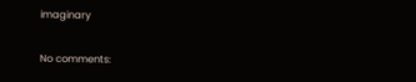imaginary

No comments: